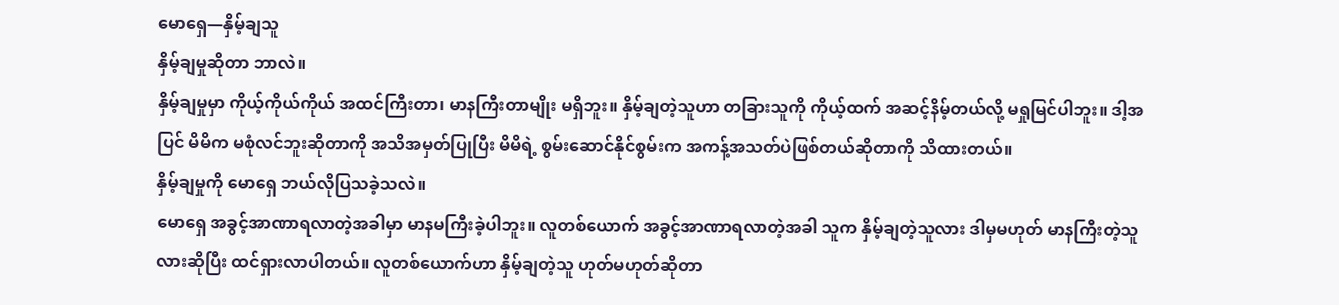မောရှေ—နှိမ့်ချသူ
နှိမ့်ချမှုဆိုတာ ဘာလဲ။
နှိမ့်ချမှုမှာ ကိုယ့်ကိုယ်ကိုယ် အထင်ကြီးတာ၊ မာနကြီးတာမျိုး မရှိဘူး။ နှိမ့်ချတဲ့သူဟာ တခြားသူကို ကိုယ့်ထက် အဆင့်နိမ့်တယ်လို့ မရှုမြင်ပါဘူး။ ဒါ့အပြင် မိမိက မစုံလင်ဘူးဆိုတာကို အသိအမှတ်ပြုပြီး မိမိရဲ့ စွမ်းဆောင်နိုင်စွမ်းက အကန့်အသတ်ပဲဖြစ်တယ်ဆိုတာကို သိထားတယ်။
နှိမ့်ချမှုကို မောရှေ ဘယ်လိုပြသခဲ့သလဲ။
မောရှေ အခွင့်အာဏာရလာတဲ့အခါမှာ မာနမကြီးခဲ့ပါဘူး။ လူတစ်ယောက် အခွင့်အာဏာရလာတဲ့အခါ သူက နှိမ့်ချတဲ့သူလား ဒါမှမဟုတ် မာနကြီးတဲ့သူလားဆိုပြီး ထင်ရှားလာပါတယ်။ လူတစ်ယောက်ဟာ နှိမ့်ချတဲ့သူ ဟုတ်မဟုတ်ဆိုတာ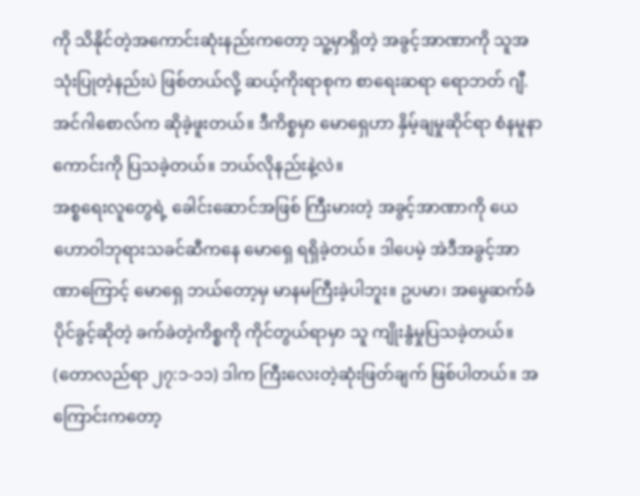ကို သိနိုင်တဲ့အကောင်းဆုံးနည်းကတော့ သူ့မှာရှိတဲ့ အခွင့်အာဏာကို သူအသုံးပြုတဲ့နည်းပဲ ဖြစ်တယ်လို့ ဆယ့်ကိုးရာစုက စာရေးဆရာ ရောဘတ် ဂျီ. အင်ဂါစောလ်က ဆိုခဲ့ဖူးတယ်။ ဒီကိစ္စမှာ မောရှေဟာ နှိမ့်ချမှုဆိုင်ရာ စံနမူနာကောင်းကို ပြသခဲ့တယ်။ ဘယ်လိုနည်းနဲ့လဲ။
အစ္စရေးလူတွေရဲ့ ခေါင်းဆောင်အဖြစ် ကြီးမားတဲ့ အခွင့်အာဏာကို ယေဟောဝါဘုရားသခင်ဆီကနေ မောရှေ ရရှိခဲ့တယ်။ ဒါပေမဲ့ အဲဒီအခွင့်အာဏာကြောင့် မောရှေ ဘယ်တော့မှ မာနမကြီးခဲ့ပါဘူး။ ဥပမာ၊ အမွေဆက်ခံပိုင်ခွင့်ဆိုတဲ့ ခက်ခဲတဲ့ကိစ္စကို ကိုင်တွယ်ရာမှာ သူ ကျိုးနွံမှုပြသခဲ့တယ်။ (တောလည်ရာ ၂၇:၁-၁၁) ဒါက ကြီးလေးတဲ့ဆုံးဖြတ်ချက် ဖြစ်ပါတယ်။ အကြောင်းကတော့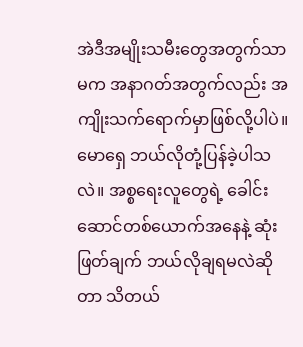အဲဒီအမျိုးသမီးတွေအတွက်သာမက အနာဂတ်အတွက်လည်း အကျိုးသက်ရောက်မှာဖြစ်လို့ပါပဲ။
မောရှေ ဘယ်လိုတုံ့ပြန်ခဲ့ပါသလဲ။ အစ္စရေးလူတွေရဲ့ ခေါင်းဆောင်တစ်ယောက်အနေနဲ့ ဆုံးဖြတ်ချက် ဘယ်လိုချရမလဲဆိုတာ သိတယ်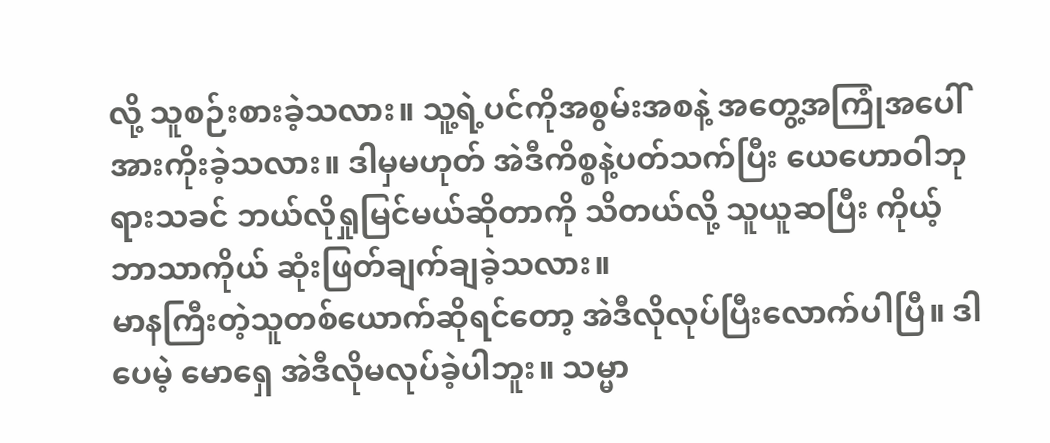လို့ သူစဉ်းစားခဲ့သလား။ သူ့ရဲ့ပင်ကိုအစွမ်းအစနဲ့ အတွေ့အကြုံအပေါ် အားကိုးခဲ့သလား။ ဒါမှမဟုတ် အဲဒီကိစ္စနဲ့ပတ်သက်ပြီး ယေဟောဝါဘုရားသခင် ဘယ်လိုရှုမြင်မယ်ဆိုတာကို သိတယ်လို့ သူယူဆပြီး ကိုယ့်ဘာသာကိုယ် ဆုံးဖြတ်ချက်ချခဲ့သလား။
မာနကြီးတဲ့သူတစ်ယောက်ဆိုရင်တော့ အဲဒီလိုလုပ်ပြီးလောက်ပါပြီ။ ဒါပေမဲ့ မောရှေ အဲဒီလိုမလုပ်ခဲ့ပါဘူး။ သမ္မာ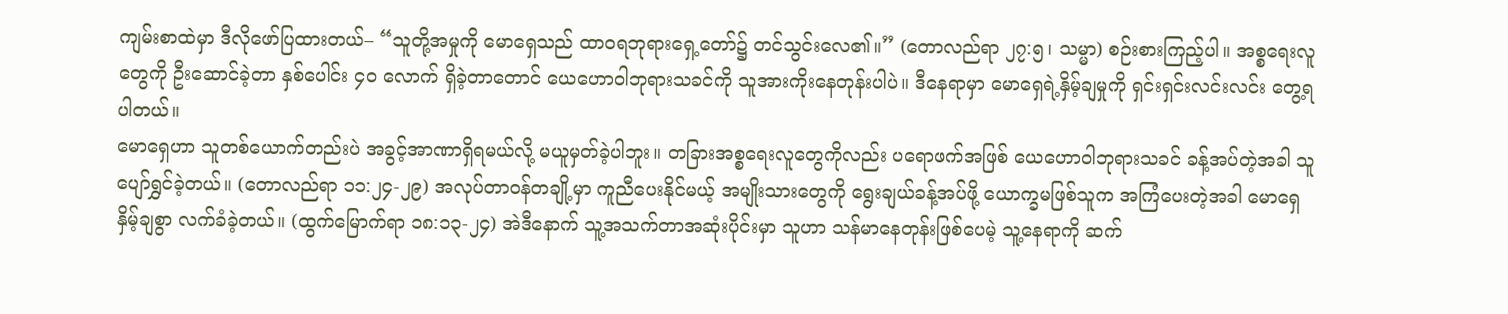ကျမ်းစာထဲမှာ ဒီလိုဖော်ပြထားတယ်– “သူတို့အမှုကို မောရှေသည် ထာဝရဘုရားရှေ့တော်၌ တင်သွင်းလေ၏။” (တောလည်ရာ ၂၇:၅၊ သမ္မာ) စဉ်းစားကြည့်ပါ။ အစ္စရေးလူတွေကို ဦးဆောင်ခဲ့တာ နှစ်ပေါင်း ၄၀ လောက် ရှိခဲ့တာတောင် ယေဟောဝါဘုရားသခင်ကို သူအားကိုးနေတုန်းပါပဲ။ ဒီနေရာမှာ မောရှေရဲ့နှိမ့်ချမှုကို ရှင်းရှင်းလင်းလင်း တွေ့ရပါတယ်။
မောရှေဟာ သူတစ်ယောက်တည်းပဲ အခွင့်အာဏာရှိရမယ်လို့ မယူမှတ်ခဲ့ပါဘူး။ တခြားအစ္စရေးလူတွေကိုလည်း ပရောဖက်အဖြစ် ယေဟောဝါဘုရားသခင် ခန့်အပ်တဲ့အခါ သူပျော်ရွှင်ခဲ့တယ်။ (တောလည်ရာ ၁၁:၂၄-၂၉) အလုပ်တာဝန်တချို့မှာ ကူညီပေးနိုင်မယ့် အမျိုးသားတွေကို ရွေးချယ်ခန့်အပ်ဖို့ ယောက္ခမဖြစ်သူက အကြံပေးတဲ့အခါ မောရှေ နှိမ့်ချစွာ လက်ခံခဲ့တယ်။ (ထွက်မြောက်ရာ ၁၈:၁၃-၂၄) အဲဒီနောက် သူ့အသက်တာအဆုံးပိုင်းမှာ သူဟာ သန်မာနေတုန်းဖြစ်ပေမဲ့ သူ့နေရာကို ဆက်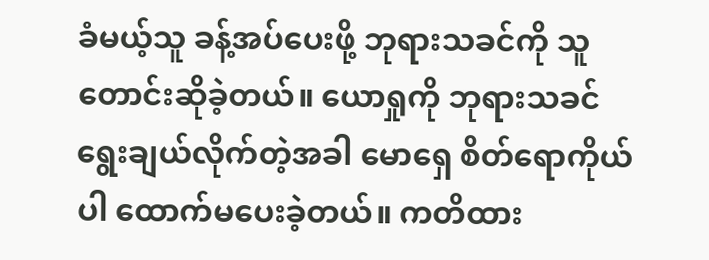ခံမယ့်သူ ခန့်အပ်ပေးဖို့ ဘုရားသခင်ကို သူတောင်းဆိုခဲ့တယ်။ ယောရှုကို ဘုရားသခင် ရွေးချယ်လိုက်တဲ့အခါ မောရှေ စိတ်ရောကိုယ်ပါ ထောက်မပေးခဲ့တယ်။ ကတိထား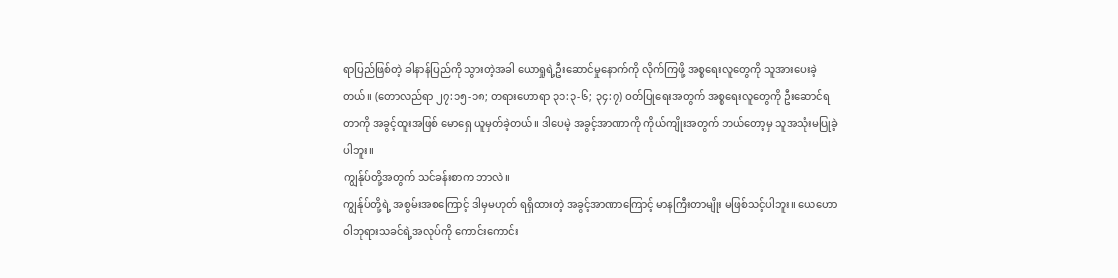ရာပြည်ဖြစ်တဲ့ ခါနာန်ပြည်ကို သွားတဲ့အခါ ယောရှုရဲ့ဦးဆောင်မှုနောက်ကို လိုက်ကြဖို့ အစ္စရေးလူတွေကို သူအားပေးခဲ့တယ်။ (တောလည်ရာ ၂၇:၁၅-၁၈; တရားဟောရာ ၃၁:၃-၆; ၃၄:၇) ဝတ်ပြုရေးအတွက် အစ္စရေးလူတွေကို ဦးဆောင်ရတာကို အခွင့်ထူးအဖြစ် မောရှေ ယူမှတ်ခဲ့တယ်။ ဒါပေမဲ့ အခွင့်အာဏာကို ကိုယ်ကျိုးအတွက် ဘယ်တော့မှ သူအသုံးမပြုခဲ့ပါဘူး။
ကျွန်ုပ်တို့အတွက် သင်ခန်းစာက ဘာလဲ။
ကျွန်ုပ်တို့ရဲ့ အစွမ်းအစကြောင့် ဒါမှမဟုတ် ရရှိထားတဲ့ အခွင့်အာဏာကြောင့် မာနကြီးတာမျိုး မဖြစ်သင့်ပါဘူး။ ယေဟောဝါဘုရားသခင်ရဲ့အလုပ်ကို ကောင်းကောင်း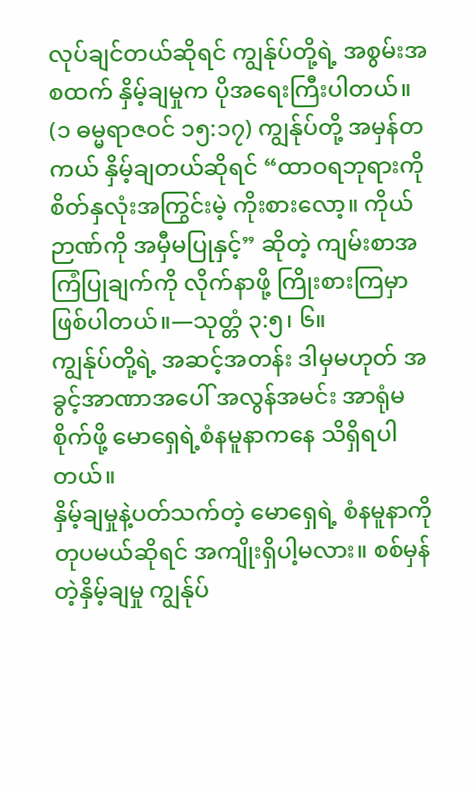လုပ်ချင်တယ်ဆိုရင် ကျွန်ုပ်တို့ရဲ့ အစွမ်းအစထက် နှိမ့်ချမှုက ပိုအရေးကြီးပါတယ်။ (၁ ဓမ္မရာဇဝင် ၁၅:၁၇) ကျွန်ုပ်တို့ အမှန်တကယ် နှိမ့်ချတယ်ဆိုရင် “ထာဝရဘုရားကို စိတ်နှလုံးအကြွင်းမဲ့ ကိုးစားလော့။ ကိုယ်ဉာဏ်ကို အမှီမပြုနှင့်” ဆိုတဲ့ ကျမ်းစာအကြံပြုချက်ကို လိုက်နာဖို့ ကြိုးစားကြမှာဖြစ်ပါတယ်။—သုတ္တံ ၃:၅၊ ၆။
ကျွန်ုပ်တို့ရဲ့ အဆင့်အတန်း ဒါမှမဟုတ် အခွင့်အာဏာအပေါ် အလွန်အမင်း အာရုံမစိုက်ဖို့ မောရှေရဲ့စံနမူနာကနေ သိရှိရပါတယ်။
နှိမ့်ချမှုနဲ့ပတ်သက်တဲ့ မောရှေရဲ့ စံနမူနာကို တုပမယ်ဆိုရင် အကျိုးရှိပါ့မလား။ စစ်မှန်တဲ့နှိမ့်ချမှု ကျွန်ုပ်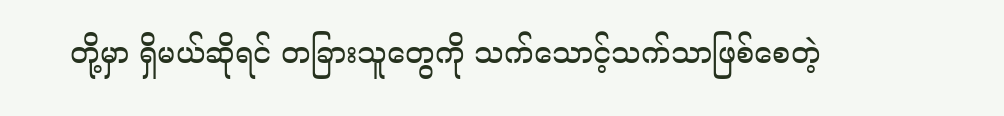တို့မှာ ရှိမယ်ဆိုရင် တခြားသူတွေကို သက်သောင့်သက်သာဖြစ်စေတဲ့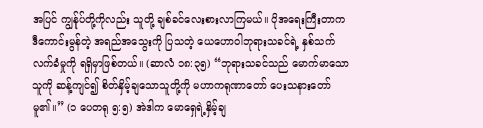အပြင် ကျွန်ုပ်တို့ကိုလည်း သူတို့ ချစ်ခင်လေးစားလာကြမယ်။ ပိုအရေးကြီးတာက ဒီကောင်းမွန်တဲ့ အရည်အသွေးကို ပြသတဲ့ ယေဟောဝါဘုရားသခင်ရဲ့ နှစ်သက်လက်ခံမှုကို ရရှိမှာဖြစ်တယ်။ (ဆာလံ ၁၈:၃၅) “ဘုရားသခင်သည် မောက်မာသောသူကို ဆန့်ကျင်၍ စိတ်နှိမ့်ချသောသူတို့ကို မဟာကရုဏာတော် ပေးသနားတော်မူ၏။” (၁ ပေတရု ၅:၅) အဲဒါက မောရှေရဲ့နှိမ့်ချ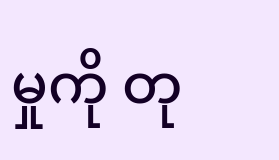မှုကို တု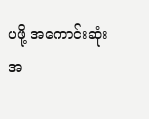ပဖို့ အကောင်းဆုံးအ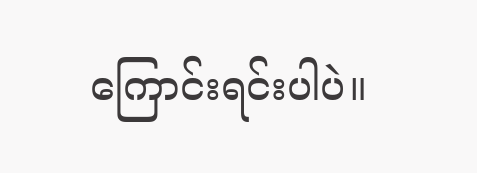ကြောင်းရင်းပါပဲ။